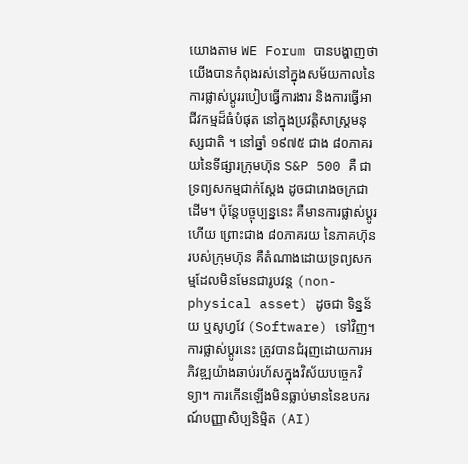យោងតាម WE Forum បានបង្ហាញថា យើងបានកំពុងរស់នៅក្នុងសម័យកាលនៃការផ្លាស់ប្ដូររបៀបធ្វើការងារ និងការធ្វើអាជីវកម្មដ៏ធំបំផុត នៅក្នុងប្រវត្តិសាស្ត្រមនុស្សជាតិ ។ នៅឆ្នាំ ១៩៧៥ ជាង ៨០ភាគរយនៃទីផ្សារក្រុមហ៊ុន S&P 500 គឺ ជាទ្រព្យសកម្មជាក់ស្ដែង ដូចជារោងចក្រជាដើម។ ប៉ុន្តែបច្ចុប្បន្ននេះ គឺមានការផ្លាស់ប្ដូរហើយ ព្រោះជាង ៨០ភាគរយ នៃភាគហ៊ុនរបស់ក្រុមហ៊ុន គឺតំណាងដោយទ្រព្យសកម្មដែលមិនមែនជារូបវន្ត (non-physical asset) ដូចជា ទិន្នន័យ ឬសូហ្វវែ (Software) ទៅវិញ។
ការផ្លាស់ប្ដូរនេះ ត្រូវបានជំរុញដោយការអភិវឌ្ឍយ៉ាងឆាប់រហ័សក្នុងវិស័យបច្ចេកវិទ្យា។ ការកើនឡើងមិនធ្លាប់មាននៃឧបករណ៍បញ្ញាសិប្បនិម្មិត (AI)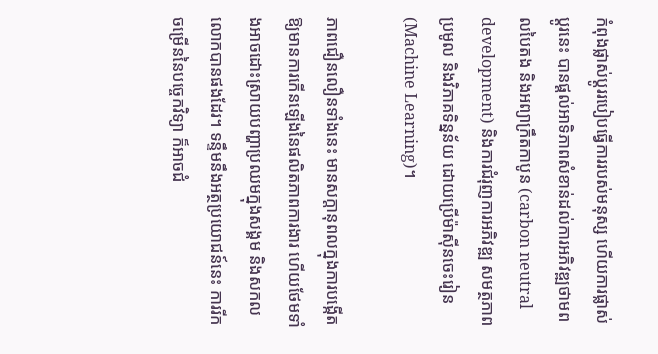កំពុងផ្លាស់ប្ដូររបៀបធ្វើការរបស់មនុស្ស ហើយការផ្លាស់ប្ដូរនេះ បានផ្ដល់អាទិភាពសំខាន់ដល់ការអភិវឌ្ឍថាមពលបៃតង និងអព្យាក្រឹតកាបូន (carbon neutral development) និងការជំរុញការអភិវឌ្ឍ សមត្ថភាព ប្រមូល និងវិភាគទិន្នន័យ ដោយប្រើម៉ាស៊ីនចេះរៀន (Machine Learning)។

ភាពជឿនលឿនទាំងនេះ មានសក្តានុពលក្នុងការបង្កើតឱ្យមានការកើនឡើងនៃផលិតភាពការងារ ហើយថែមទាំងអាចដោះស្រាយបញ្ហាប្រឈមក្នុងសង្គម និងសកលលោកបានផងដែរ។ ទន្ទឹមនឹងអត្ថប្រយោជន៍នេះ ការរីកចម្រើននៃបច្ចេកវិទ្យា ក៏អាចជំ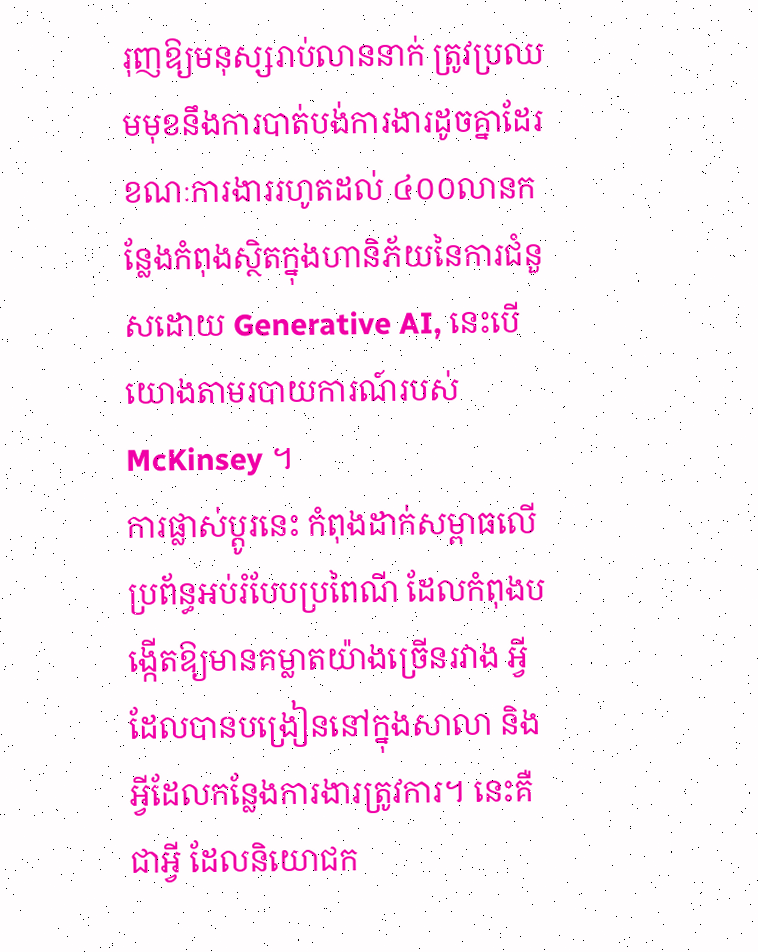រុញឱ្យមនុស្សរាប់លាននាក់ ត្រូវប្រឈមមុខនឹងការបាត់បង់ការងារដូចគ្នាដែរ ខណៈការងាររហូតដល់ ៤០០លានកន្លែងកំពុងស្ថិតក្នុងហានិភ័យនៃការជំនួសដោយ Generative AI, នេះបើយោងតាមរបាយការណ៍របស់ McKinsey ។
ការផ្លាស់ប្ដូរនេះ កំពុងដាក់សម្ពាធលើប្រព័ន្ធអប់រំបែបប្រពៃណី ដែលកំពុងបង្កើតឱ្យមានគម្លាតយ៉ាងច្រើនរវាង អ្វីដែលបានបង្រៀននៅក្នុងសាលា និងអ្វីដែលកន្លែងការងារត្រូវការ។ នេះគឺជាអ្វី ដែលនិយោជក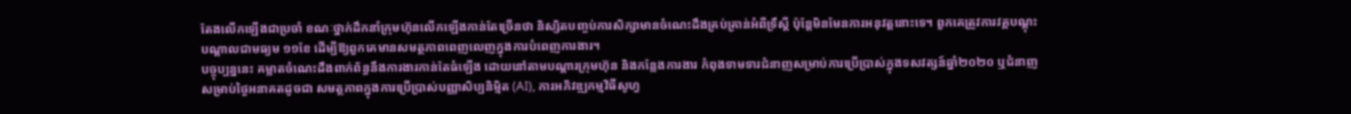តែងលើកឡើងជាប្រចាំ ខណៈថ្នាក់ដឹកនាំក្រុមហ៊ុនលើកឡើងកាន់តែច្រើនថា និស្សិតបញ្ចប់ការសិក្សាមានចំណេះដឹងគ្រប់គ្រាន់អំពីទ្រឹស្ដី ប៉ុន្តែមិនមែនការអនុវត្តនោះទេ។ ពួកគេត្រូវការវគ្គបណ្ដុះបណ្ដាលជាមធ្យម ១១ខែ ដើម្បីឱ្យពួកគេមានសមត្ថភាពពេញលេញក្នុងការបំពេញការងារ។
បច្ចុប្បន្ននេះ គម្លាតចំណេះដឹងពាក់ព័ន្ធនឹងការងារកាន់តែធំឡើង ដោយនៅតាមបណ្ដារក្រុមហ៊ុន និងកន្លែងការងារ កំពុងទាមទារជំនាញសម្រាប់ការប្រើប្រាស់ក្នុងទសវត្សន៍ឆ្នាំ២០២០ ឬជំនាញសម្រាប់ថ្ងៃអនាគតដូចជា សមត្ថភាពក្នុងការប្រើប្រាស់បញ្ញាសិប្បនិម្មិត (AI), ការអភិវឌ្ឍកម្មវិធីសូហ្វ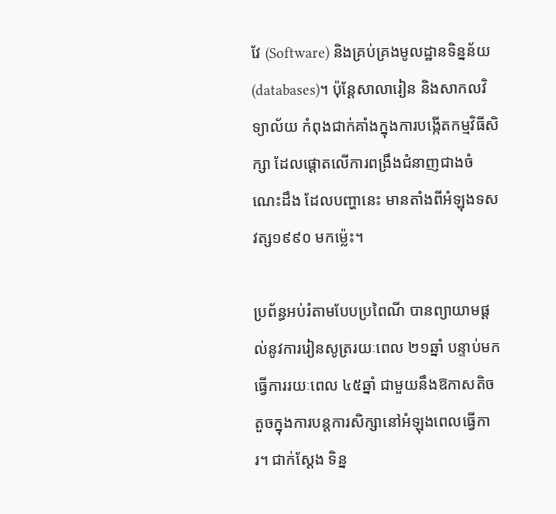វែ (Software) និងគ្រប់គ្រងមូលដ្ឋានទិន្នន័យ (databases)។ ប៉ុន្តែសាលារៀន និងសាកលវិទ្យាល័យ កំពុងជាក់គាំងក្នុងការបង្កើតកម្មវិធីសិក្សា ដែលផ្ដោតលើការពង្រឹងជំនាញជាងចំណេះដឹង ដែលបញ្ហានេះ មានតាំងពីអំឡុងទសវត្ស១៩៩០ មកម្ល៉េះ។

ប្រព័ន្ធអប់រំតាមបែបប្រពៃណី បានព្យាយាមផ្ដល់នូវការរៀនសូត្ររយៈពេល ២១ឆ្នាំ បន្ទាប់មកធ្វើការរយៈពេល ៤៥ឆ្នាំ ជាមួយនឹងឱកាសតិចតួចក្នុងការបន្តការសិក្សានៅអំឡុងពេលធ្វើការ។ ជាក់ស្ដែង ទិន្ន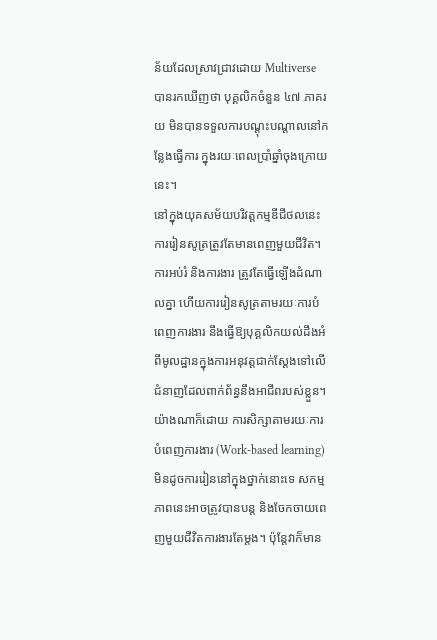ន័យដែលស្រាវជ្រាវដោយ Multiverse បានរកឃើញថា បុគ្គលិកចំនួន ៤៧ ភាគរយ មិនបានទទួលការបណ្ដុះបណ្ដាលនៅកន្លែងធ្វើការ ក្នុងរយៈពេលប្រាំឆ្នាំចុងក្រោយនេះ។
នៅក្នុងយុគសម័យបរិវត្តកម្មឌីជីថលនេះ ការរៀនសូត្រត្រូវតែមានពេញមួយជីវិត។ ការអប់រំ និងការងារ ត្រូវតែធ្វើឡើងដំណាលគ្នា ហើយការរៀនសូត្រតាមរយៈការបំពេញការងារ នឹងធ្វើឱ្យបុគ្គលិកយល់ដឹងអំពីមូលដ្ឋានក្នុងការអនុវត្តជាក់ស្ដែងទៅលើជំនាញដែលពាក់ព័ន្ធនឹងអាជីពរបស់ខ្លួន។ យ៉ាងណាក៏ដោយ ការសិក្សាតាមរយៈការបំពេញការងារ (Work-based learning) មិនដូចការរៀននៅក្នុងថ្នាក់នោះទេ សកម្មភាពនេះអាចត្រូវបានបន្ត និងចែកចាយពេញមួយជីវិតការងារតែម្ដង។ ប៉ុន្តែវាក៏មាន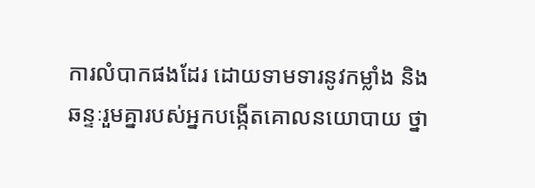ការលំបាកផងដែរ ដោយទាមទារនូវកម្លាំង និងឆន្ទៈរួមគ្នារបស់អ្នកបង្កើតគោលនយោបាយ ថ្នា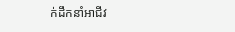ក់ដឹកនាំអាជីវ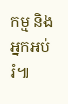កម្ម និងអ្នកអប់រំ៕